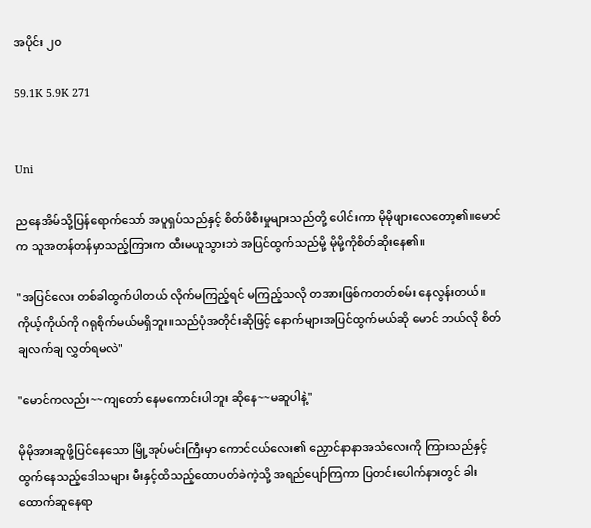အပိုင်း ၂၀

59.1K 5.9K 271


Uni

ညနေအိမ်သို့ပြန်ရောက်သော် အပူရှပ်သည်နှင့် စိတ်ဖိစီးမှုများသည်တို့ ပေါင်းကာ မိုမိုဖျားလေတော့၏။မောင်က သူအတန်တန်မှာသည့်ကြားက ထီးမယူသွားဘဲ အပြင်ထွက်သည်မို့ မိုမို့ကိုစိတ်ဆိုးနေ၏။

"အပြင်လေး တစ်ခါထွက်ပါတယ် လိုက်မကြည့်ရင် မကြည့်သလို တအားဖြစ်ကတတ်စမ်း နေလွန်းတယ်။ကိုယ့်ကိုယ်ကို ဂရုစိုက်မယ်မရှိဘူး။သည်ပုံအတိုင်းဆိုဖြင့် နောက်များအပြင်ထွက်မယ်ဆို မောင် ဘယ်လို စိတ်ချလက်ချ လွှတ်ရမလဲ"

"မောင်ကလည်း~~ကျတော် နေမကောင်းပါဘူး ဆိုနေ~~မဆူပါနဲ့"

မိုမိုအားဆူဖို့ပြင်နေသော မြို့အုပ်မင်းကြီးမှာ ကောင်ငယ်လေး၏ ညှောင်နာနာအသံလေးကို ကြားသည်နှင့် ထွက်နေသည့်ဒေါသများ မီးနှင့်ထိသည့်ထောပတ်ခဲကဲ့သို့ အရည်ပျော်ကြကာ ပြတင်းပေါက်နားတွင် ခါးထောက်ဆူနေရာ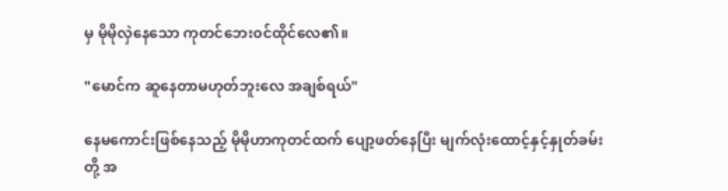မှ မိုမိုလှဲနေသော ကုတင်ဘေး၀င်ထိုင်လေ၏။

"မောင်က ဆူနေတာမဟုတ်ဘူးလေ အချစ်ရယ်"

နေမကောင်းဖြစ်နေသည့် မိုမိုဟာကုတင်ထက် ပျော့ဖတ်နေပြီး မျက်လုံးထောင့်နှင့်နှုတ်ခမ်းတို့ အ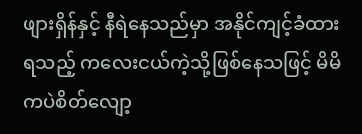ဖျားရှိန်နှင့် နီရဲနေသည်မှာ အနိုင်ကျင့်ခံထားရသည့် ကလေးငယ်ကဲ့သို့ဖြစ်နေသဖြင့် မိမိကပဲစိတ်လျော့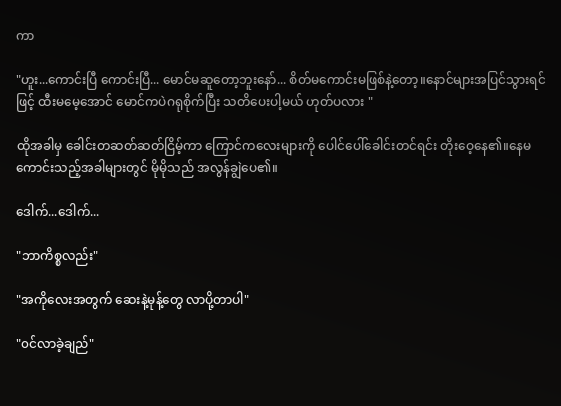ကာ

"ဟူး...ကောင်းပြီ ကောင်းပြီ... မောင်မဆူတော့ဘူးနော်... စိတ်မကောင်းမဖြစ်နဲ့တော့။နောင်များအပြင်သွားရင်ဖြင့် ထီးမမေ့အောင် မောင်ကပဲဂရုစိုက်ပြီး သတိပေးပါ့မယ် ဟုတ်ပလား "

ထိုအခါမှ ခေါင်းတဆတ်ဆတ်ငြိမ့်ကာ ကြောင်ကလေးများကို ပေါင်ပေါ်ခေါင်းတင်ရင်း တိုးဝေ့နေ၏။နေမကောင်းသည့်အခါများတွင် မိုမိုသည် အလွန်ချွဲပေ၏။

ဒေါက်...ဒေါက်...

"ဘာကိစ္စလည်း"

"အကိုလေးအတွက် ဆေးနဲ့မုန့်တွေ လာပို့တာပါ"

"၀င်လာခဲ့ချည်"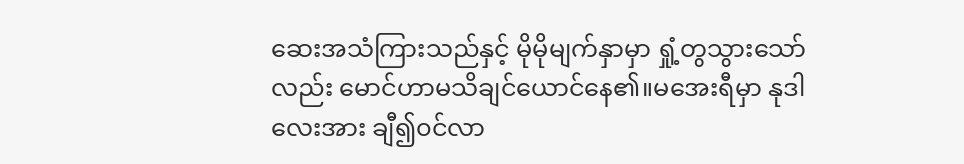ဆေးအသံကြားသည်နှင့် မိုမိုမျက်နှာမှာ ရှုံ့တွသွားသော်လည်း မောင်ဟာမသိချင်ယောင်နေ၏။မအေးရီမှာ နုဒါလေးအား ချီ၍၀င်လာ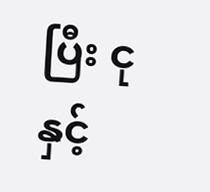ပြီး ငုနှင့်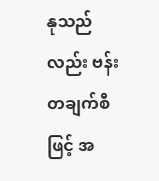နုသည်လည်း ဗန်းတချက်စီဖြင့် အ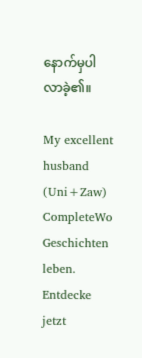နောက်မှပါလာခဲ့၏။

My excellent husband (Uni+Zaw) CompleteWo Geschichten leben. Entdecke jetzt